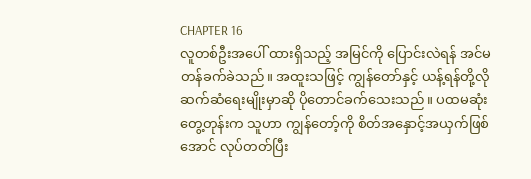CHAPTER 16
လူတစ်ဦးအပေါ် ထားရှိသည့် အမြင်ကို ပြောင်းလဲရန် အင်မတန်ခက်ခဲသည်။ အထူးသဖြင့် ကျွန်တော်နှင့် ယန့်ရန်တို့လို ဆက်ဆံရေးမျိုးမှာဆို ပိုတောင်ခက်သေးသည်။ ပထမဆုံးတွေ့တုန်းက သူဟာ ကျွန်တော့်ကို စိတ်အနှောင့်အယှက်ဖြစ်အောင် လုပ်တတ်ပြီး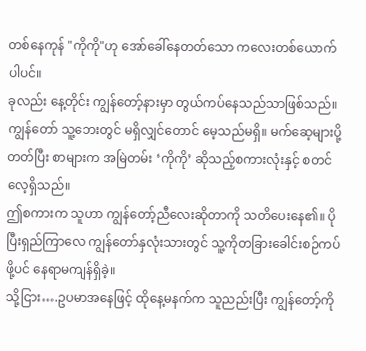တစ်နေကုန် "ကိုကို"ဟု အော်ခေါ်နေတတ်သော ကလေးတစ်ယောက်ပါပင်။
ခုလည်း နေ့တိုင်း ကျွန်တော့်နားမှာ တွယ်ကပ်နေသည်သာဖြစ်သည်။ ကျွန်တော် သူ့ဘေးတွင် မရှိလျှင်တောင် မေ့သည်မရှိ။ မက်ဆေ့များပို့တတ်ပြီး စာများက အမြဲတမ်း ‘ကိုကို’ ဆိုသည့်စကားလုံးနှင့် စတင်လေ့ရှိသည်။
ဤစကားက သူဟာ ကျွန်တော့်ညီလေးဆိုတာကို သတိပေးနေ၏။ ပိုပြီးရှည်ကြာလေ ကျွန်တော်နှလုံးသားတွင် သူ့ကိုတခြားခေါင်းစဉ်ကပ်ဖို့ပင် နေရာမကျန်ရှိခဲ့။
သို့ငြား….ဥပမာအနေဖြင့် ထိုနေ့မနက်က သူညည်းပြီး ကျွန်တော့်ကို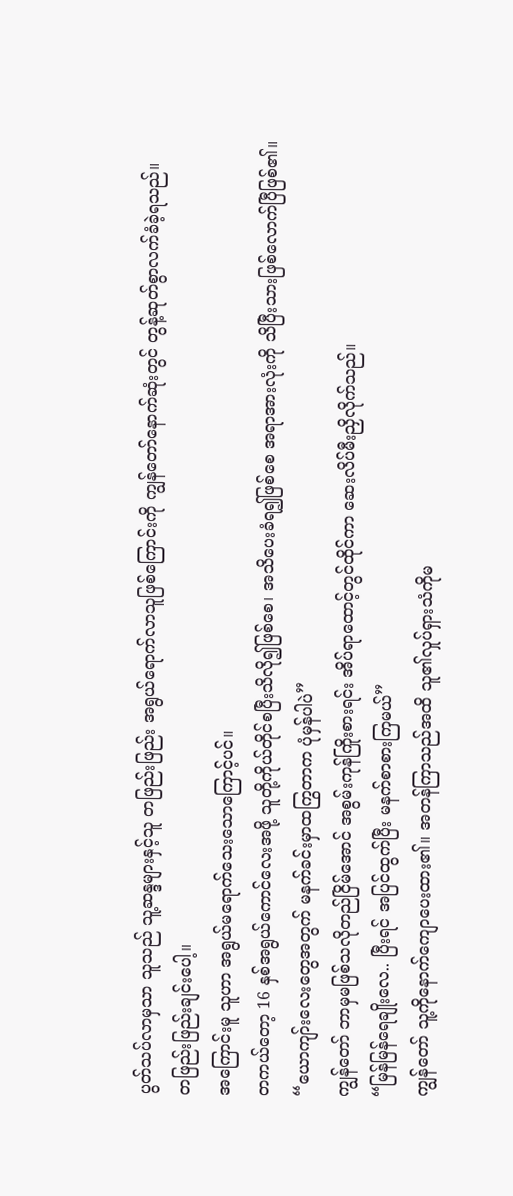ပွတ်သပ်လာမှသာ သူသည် သူ့ဆန္ဒများနှင့်သူ တဖြည်းဖြည်း အရွယ်ရောက်လာသူဖြစ်ကြောင်းကို ကျွန်တော်နောက်ဆုံးတွင် တွန့်ဆုတ်စွာလက်ခံခဲ့ရသည်။
တဖြည်းဖြည်းချင်းပေါ့။
အကြောင်းမူ သူဟာ အရွယ်မရောက်သေးသောကြောင့်ပင်။
တကယ်တော့ 16 နှစ်အရွယ်ကောင်လေးအဖို့ သူတို့ကိုယ်တိုင်စပြီးသိလို၍ဖြစ်စေ၊ အသိပေးခံရ၍ဖြစ်စေ အရာအားလုံးကို သိပြီးသားဖြစ်လောက်ပြီဖြစ်၏။
“ယောကျာ်းလေးတွေအတွက် မနက်ခင်းမှာထကြွတာက ပုံမှန်ပါပဲ”
ကျွန်တော် ဘာမှမဖြစ်သလိုတည်ငြိမ်အောင် အစွမ်းကုန်ကြိုးစားရင်း အိပ်ရာထောင့်တွင်ထိုင်ကာ ဆေးလိပ်မီးညှိလိုက်သည်။
“မြန်မြန်ရေချိုးလေ.. ပြီးရင် အပြင်ထွက်ပြီး မနက်စာစားကြမယ်”
ကျွန်တော် သူ့ကိုနောက်ကျောပေးထား၏။ အတန်ကြာသည်အထိ သူ၏လှုပ်ရှားသံကိုမ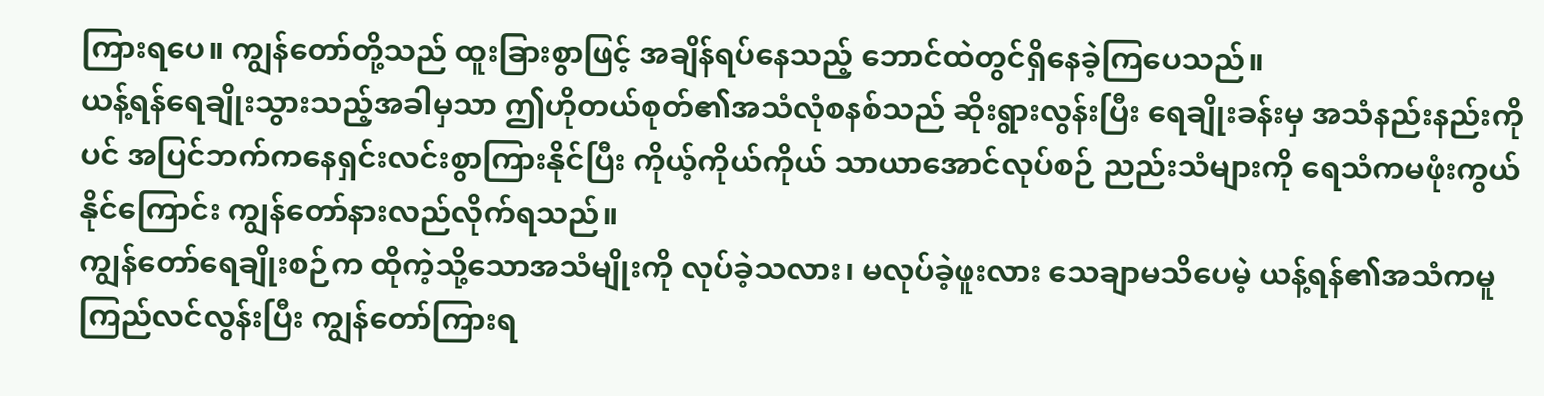ကြားရပေ။ ကျွန်တော်တို့သည် ထူးခြားစွာဖြင့် အချိန်ရပ်နေသည့် ဘောင်ထဲတွင်ရှိနေခဲ့ကြပေသည်။
ယန့်ရန်ရေချိုးသွားသည့်အခါမှသာ ဤဟိုတယ်စုတ်၏အသံလုံစနစ်သည် ဆိုးရွားလွန်းပြီး ရေချိုးခန်းမှ အသံနည်းနည်းကိုပင် အပြင်ဘက်ကနေရှင်းလင်းစွာကြားနိုင်ပြီး ကိုယ့်ကိုယ်ကိုယ် သာယာအောင်လုပ်စဉ် ညည်းသံများကို ရေသံကမဖုံးကွယ်နိုင်ကြောင်း ကျွန်တော်နားလည်လိုက်ရသည်။
ကျွန်တော်ရေချိုးစဉ်က ထိုကဲ့သို့သောအသံမျိုးကို လုပ်ခဲ့သလား၊ မလုပ်ခဲ့ဖူးလား သေချာမသိပေမဲ့ ယန့်ရန်၏အသံကမူ ကြည်လင်လွန်းပြီး ကျွန်တော်ကြားရ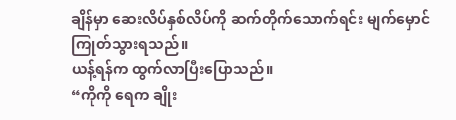ချိန်မှာ ဆေးလိပ်နှစ်လိပ်ကို ဆက်တိုက်သောက်ရင်း မျက်မှောင်ကြုတ်သွားရသည်။
ယန့်ရန်က ထွက်လာပြီးပြောသည်။
“ကိုကို ရေက ချိုး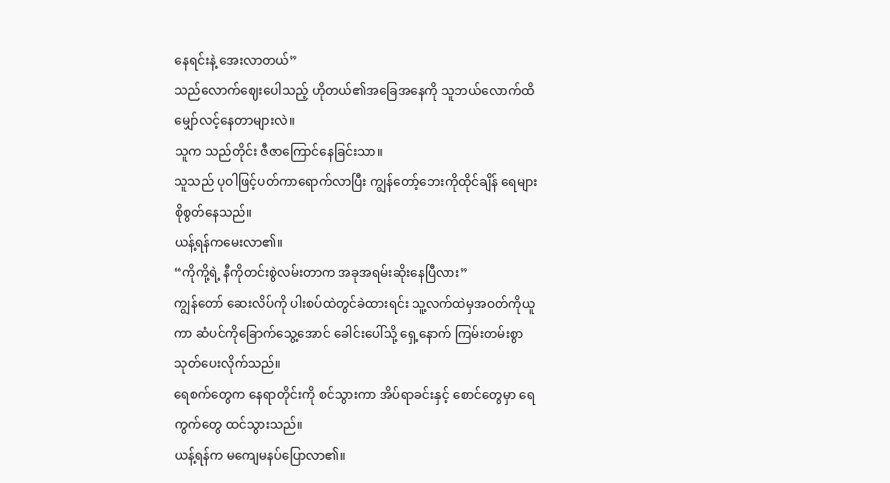နေရင်းနဲ့ အေးလာတယ်”
သည်လောက်ဈေးပေါသည့် ဟိုတယ်၏အခြေအနေကို သူဘယ်လောက်ထိ မျှော်လင့်နေတာများလဲ။
သူက သည်တိုင်း ဇီဇာကြောင်နေခြင်းသာ။
သူသည် ပုဝါဖြင့်ပတ်ကာရောက်လာပြီး ကျွန်တော့်ဘေးကိုထိုင်ချိန် ရေများစိုစွတ်နေသည်။
ယန့်ရန်ကမေးလာ၏။
“ကိုကို့ရဲ့ နီကိုတင်းစွဲလမ်းတာက အခုအရမ်းဆိုးနေပြီလား”
ကျွန်တော် ဆေးလိပ်ကို ပါးစပ်ထဲတွင်ခဲထားရင်း သူ့လက်ထဲမှအဝတ်ကိုယူကာ ဆံပင်ကိုခြောက်သွေ့အောင် ခေါင်းပေါ်သို့ ရှေ့နောက် ကြမ်းတမ်းစွာသုတ်ပေးလိုက်သည်။
ရေစက်တွေက နေရာတိုင်းကို စင်သွားကာ အိပ်ရာခင်းနှင့် စောင်တွေမှာ ရေကွက်တွေ ထင်သွားသည်။
ယန့်ရန်က မကျေမနပ်ပြောလာ၏။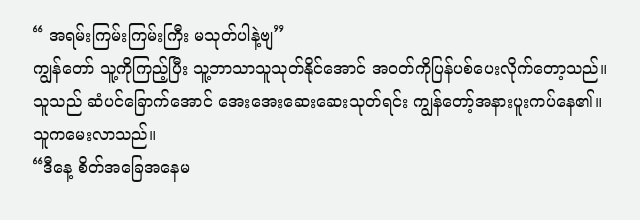“ အရမ်းကြမ်းကြမ်းကြီး မသုတ်ပါနဲ့ဗျ”
ကျွန်တော် သူ့ကိုကြည့်ပြီး သူ့ဘာသာသူသုတ်နိုင်အောင် အဝတ်ကိုပြန်ပစ်ပေးလိုက်တော့သည်။
သူသည် ဆံပင်ခြောက်အောင် အေးအေးဆေးဆေးသုတ်ရင်း ကျွန်တော့်အနားပူးကပ်နေ၏။
သူကမေးလာသည်။
“ဒီနေ့ စိတ်အခြေအနေမ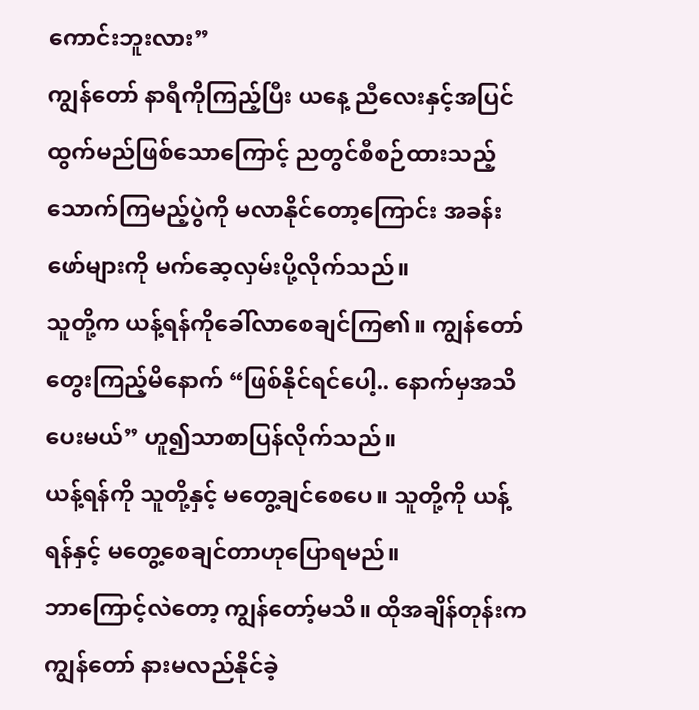ကောင်းဘူးလား”
ကျွန်တော် နာရီကိုကြည့်ပြီး ယနေ့ ညီလေးနှင့်အပြင်ထွက်မည်ဖြစ်သောကြောင့် ညတွင်စီစဉ်ထားသည့် သောက်ကြမည့်ပွဲကို မလာနိုင်တော့ကြောင်း အခန်းဖော်များကို မက်ဆေ့လှမ်းပို့လိုက်သည်။
သူတို့က ယန့်ရန်ကိုခေါ်လာစေချင်ကြ၏။ ကျွန်တော်တွေးကြည့်မိနောက် “ဖြစ်နိုင်ရင်ပေါ့.. နောက်မှအသိပေးမယ်” ဟူ၍သာစာပြန်လိုက်သည်။
ယန့်ရန်ကို သူတို့နှင့် မတွေ့ချင်စေပေ။ သူတို့ကို ယန့်ရန်နှင့် မတွေ့စေချင်တာဟုပြောရမည်။
ဘာကြောင့်လဲတော့ ကျွန်တော့်မသိ။ ထိုအချိန်တုန်းက ကျွန်တော် နားမလည်နိုင်ခဲ့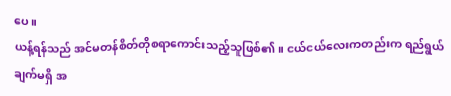ပေ။
ယန့်ရန်သည် အင်မတန်စိတ်တိုစရာကောင်းသည့်သူဖြစ်၏။ ငယ်ငယ်လေးကတည်းက ရည်ရွယ်ချက်မရှိ အ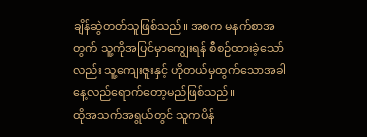ချိန်ဆွဲတတ်သူဖြစ်သည်။ အစက မနက်စာအတွက် သူ့ကိုအပြင်မှာကျွေးရန် စီစဉ်ထားခဲ့သော်လည်း သူ့ကျေးဇူးနှင့် ဟိုတယ်မှထွက်သောအခါ နေ့လည်ရောက်တော့မည်ဖြစ်သည်။
ထိုအသက်အရွယ်တွင် သူကပိန်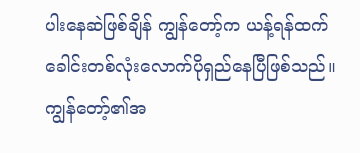ပါးနေဆဲဖြစ်ချိန် ကျွန်တော့်က ယန့်ရန်ထက် ခေါင်းတစ်လုံးလောက်ပိုရှည်နေပြီဖြစ်သည်။ ကျွန်တော့်၏အ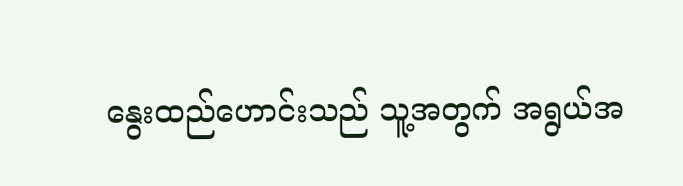နွေးထည်ဟောင်းသည် သူ့အတွက် အရွယ်အ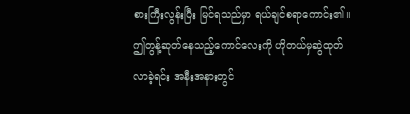စားကြီးလွန်းပြီး မြင်ရသည်မှာ ရယ်ချင်စရာကောင်း၏။
ဤတွန့်ဆုတ်နေသည့်ကောင်လေးကို ဟိုတယ်မှဆွဲထုတ်လာခဲ့ရင်း အနီးအနားတွင်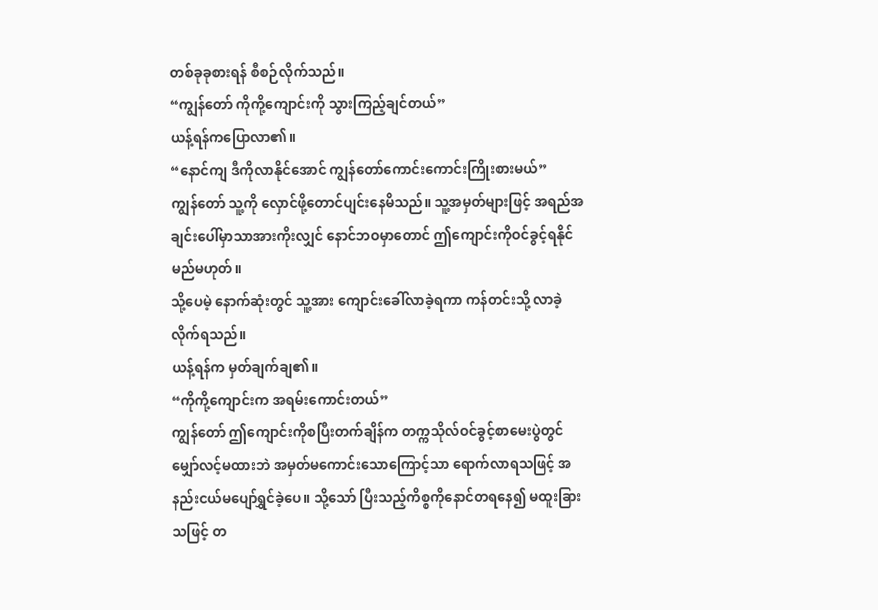တစ်ခုခုစားရန် စီစဉ်လိုက်သည်။
“ကျွန်တော် ကိုကို့ကျောင်းကို သွားကြည့်ချင်တယ်”
ယန့်ရန်ကပြောလာ၏။
“နောင်ကျ ဒီကိုလာနိုင်အောင် ကျွန်တော်ကောင်းကောင်းကြိုးစားမယ်”
ကျွန်တော် သူ့ကို လှောင်ဖို့တောင်ပျင်းနေမိသည်။ သူ့အမှတ်များဖြင့် အရည်အချင်းပေါ်မှာသာအားကိုးလျှင် နောင်ဘဝမှာတောင် ဤကျောင်းကိုဝင်ခွင့်ရနိုင်မည်မဟုတ်။
သို့ပေမဲ့ နောက်ဆုံးတွင် သူ့အား ကျောင်းခေါ်လာခဲ့ရကာ ကန်တင်းသို့ လာခဲ့လိုက်ရသည်။
ယန့်ရန်က မှတ်ချက်ချ၏။
“ကိုကို့ကျောင်းက အရမ်းကောင်းတယ်”
ကျွန်တော် ဤကျောင်းကိုစပြီးတက်ချိန်က တက္ကသိုလ်ဝင်ခွင့်စာမေးပွဲတွင် မျှော်လင့်မထားဘဲ အမှတ်မကောင်းသောကြောင့်သာ ရောက်လာရသဖြင့် အနည်းငယ်မပျော်ရွှင်ခဲ့ပေ။ သို့သော် ပြီးသည့်ကိစ္စကိုနောင်တရနေ၍ မထူးခြားသဖြင့် တ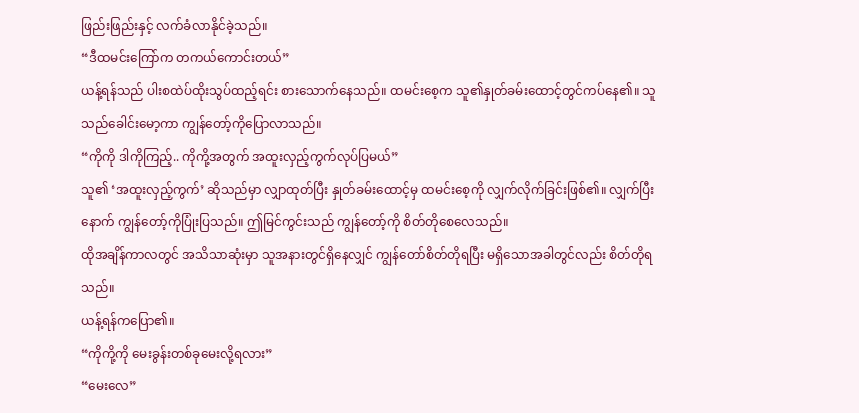ဖြည်းဖြည်းနှင့် လက်ခံလာနိုင်ခဲ့သည်။
“ဒီထမင်းကြော်က တကယ်ကောင်းတယ်”
ယန့်ရန်သည် ပါးစထဲပ်ထိုးသွပ်ထည့်ရင်း စားသောက်နေသည်။ ထမင်းစေ့က သူ၏နှုတ်ခမ်းထောင့်တွင်ကပ်နေ၏။ သူသည်ခေါင်းမော့ကာ ကျွန်တော့်ကိုပြောလာသည်။
“ကိုကို ဒါကိုကြည့်.. ကိုကို့အတွက် အထူးလှည့်ကွက်လုပ်ပြမယ်”
သူ၏ ‘အထူးလှည့်ကွက်’ ဆိုသည်မှာ လျှာထုတ်ပြီး နှုတ်ခမ်းထောင့်မှ ထမင်းစေ့ကို လျှက်လိုက်ခြင်းဖြစ်၏။ လျှက်ပြီးနောက် ကျွန်တော့်ကိုပြုံးပြသည်။ ဤမြင်ကွင်းသည် ကျွန်တော့်ကို စိတ်တိုစေလေသည်။
ထိုအချိန်ကာလတွင် အသိသာဆုံးမှာ သူအနားတွင်ရှိနေလျှင် ကျွန်တော်စိတ်တိုရပြီး မရှိသောအခါတွင်လည်း စိတ်တိုရသည်။
ယန့်ရန်ကပြော၏။
“ကိုကို့ကို မေးခွန်းတစ်ခုမေးလို့ရလား”
“မေးလေ”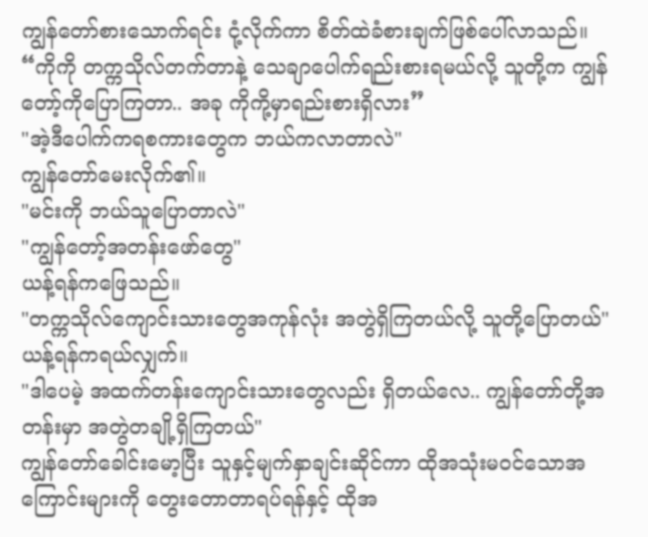ကျွန်တော်စားသောက်ရင်း ငုံ့လိုက်ကာ စိတ်ထဲခံစားချက်ဖြစ်ပေါ်လာသည်။
“ကိုကို တက္ကသိုလ်တက်တာနဲ့ သေချာပေါက်ရည်းစားရမယ်လို့ သူတို့က ကျွန်တော့်ကိုပြောကြတာ.. အခု ကိုကို့မှာရည်းစားရှိလား”
"အဲ့ဒီပေါက်ကရစကားတွေက ဘယ်ကလာတာလဲ"
ကျွန်တော်မေးလိုက်၏။
"မင်းကို ဘယ်သူပြောတာလဲ"
"ကျွန်တော့်အတန်းဖော်တွေ"
ယန့်ရန်ကဖြေသည်။
"တက္ကသိုလ်ကျောင်းသားတွေအကုန်လုံး အတွဲရှိကြတယ်လို့ သူတို့ပြောတယ်"
ယန့်ရန်ကရယ်လျှက်။
"ဒါပေမဲ့ အထက်တန်းကျောင်းသားတွေလည်း ရှိတယ်လေ.. ကျွန်တော်တို့အတန်းမှာ အတွဲတချို့ရှိကြတယ်"
ကျွန်တော်ခေါင်းမော့ပြီး သူနှင့်မျက်နှာချင်းဆိုင်ကာ ထိုအသုံးမဝင်သောအကြောင်းများကို တွေးတောတာရပ်ရန်နှင့် ထိုအ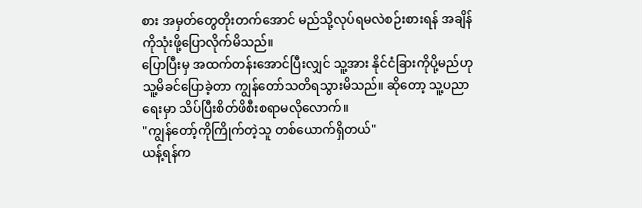စား အမှတ်တွေတိုးတက်အောင် မည်သို့လုပ်ရမလဲစဉ်းစားရန် အချိန်ကိုသုံးဖို့ပြောလိုက်မိသည်။
ပြောပြီးမှ အထက်တန်းအောင်ပြီးလျှင် သူ့အား နိုင်ငံခြားကိုပို့မည်ဟု သူ့မိခင်ပြောခဲ့တာ ကျွန်တော်သတိရသွားမိသည်။ ဆိုတော့ သူ့ပညာရေးမှာ သိပ်ပြီးစိတ်ဖိစီးစရာမလိုလောက်။
"ကျွန်တော့်ကိုကြိုက်တဲ့သူ တစ်ယောက်ရှိတယ်"
ယန့်ရန်က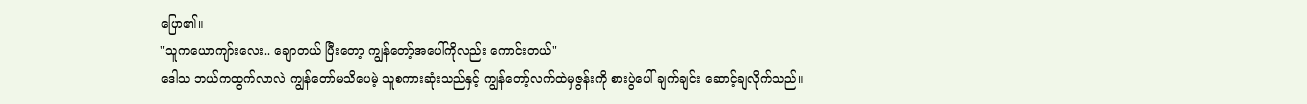ပြော၏။
"သူကယောကျာ်းလေး.. ချောတယ် ပြီးတော့ ကျွန်တော့်အပေါ်ကိုလည်း ကောင်းတယ်"
ဒေါသ ဘယ်ကထွက်လာလဲ ကျွန်တော်မသိပေမဲ့ သူစကားဆုံးသည်နှင့် ကျွန်တော့်လက်ထဲမှဇွန်းကို စားပွဲပေါ် ချက်ချင်း ဆောင့်ချလိုက်သည်။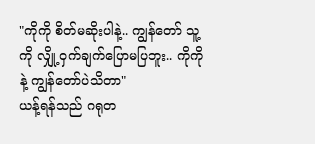"ကိုကို စိတ်မဆိုးပါနဲ့.. ကျွန်တော် သူ့ကို လျှို့ဝှက်ချက်ပြောမပြဘူး.. ကိုကိုနဲ့ ကျွန်တော်ပဲသိတာ"
ယန့်ရန်သည် ဂရုတ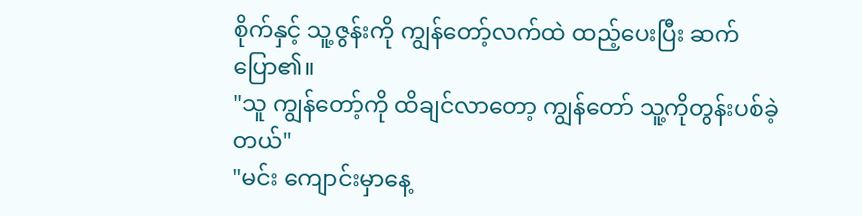စိုက်နှင့် သူ့ဇွန်းကို ကျွန်တော့်လက်ထဲ ထည့်ပေးပြီး ဆက်ပြော၏။
"သူ ကျွန်တော့်ကို ထိချင်လာတော့ ကျွန်တော် သူ့ကိုတွန်းပစ်ခဲ့တယ်"
"မင်း ကျောင်းမှာနေ့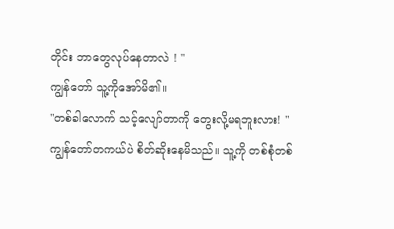တိုင်း ဘာတွေလုပ်နေတာလဲ ! "
ကျွန်တော် သူ့ကိုအော်မိ၏။
"တစ်ခါလောက် သင့်လျော်တာကို တွေးလို့မရဘူးလား! "
ကျွန်တော်တကယ်ပဲ စိတ်ဆိုးနေမိသည်။ သူ့ကို တစ်စုံတစ်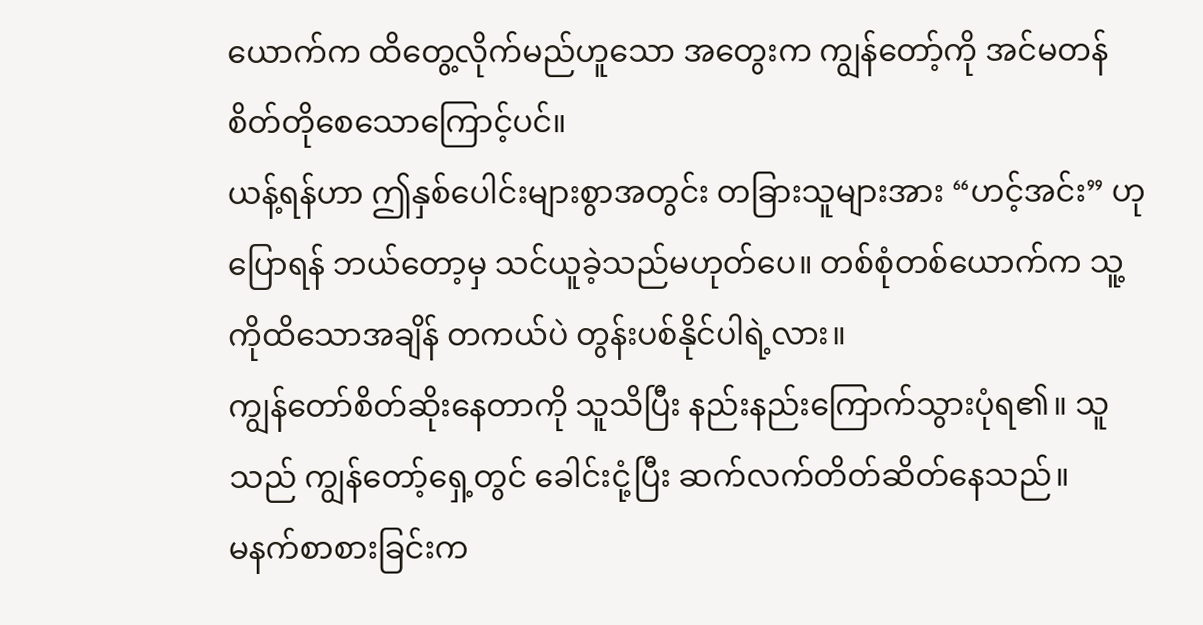ယောက်က ထိတွေ့လိုက်မည်ဟူသော အတွေးက ကျွန်တော့်ကို အင်မတန်စိတ်တိုစေသောကြောင့်ပင်။
ယန့်ရန်ဟာ ဤနှစ်ပေါင်းများစွာအတွင်း တခြားသူများအား “ဟင့်အင်း” ဟုပြောရန် ဘယ်တော့မှ သင်ယူခဲ့သည်မဟုတ်ပေ။ တစ်စုံတစ်ယောက်က သူ့ကိုထိသောအချိန် တကယ်ပဲ တွန်းပစ်နိုင်ပါရဲ့လား။
ကျွန်တော်စိတ်ဆိုးနေတာကို သူသိပြီး နည်းနည်းကြောက်သွားပုံရ၏။ သူသည် ကျွန်တော့်ရှေ့တွင် ခေါင်းငုံ့ပြီး ဆက်လက်တိတ်ဆိတ်နေသည်။
မနက်စာစားခြင်းက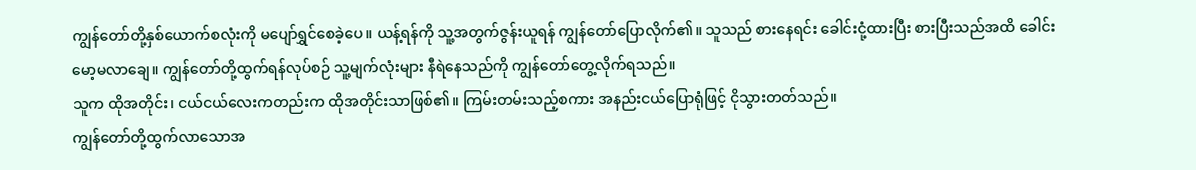ကျွန်တော်တို့နှစ်ယောက်စလုံးကို မပျော်ရွှင်စေခဲ့ပေ။ ယန့်ရန်ကို သူ့အတွက်ဇွန်းယူရန် ကျွန်တော်ပြောလိုက်၏။ သူသည် စားနေရင်း ခေါင်းငုံ့ထားပြီး စားပြီးသည်အထိ ခေါင်းမော့မလာချေ။ ကျွန်တော်တို့ထွက်ရန်လုပ်စဉ် သူ့မျက်လုံးများ နီရဲနေသည်ကို ကျွန်တော်တွေ့လိုက်ရသည်။
သူက ထိုအတိုင်း၊ ငယ်ငယ်လေးကတည်းက ထိုအတိုင်းသာဖြစ်၏။ ကြမ်းတမ်းသည့်စကား အနည်းငယ်ပြောရုံဖြင့် ငိုသွားတတ်သည်။
ကျွန်တော်တို့ထွက်လာသောအ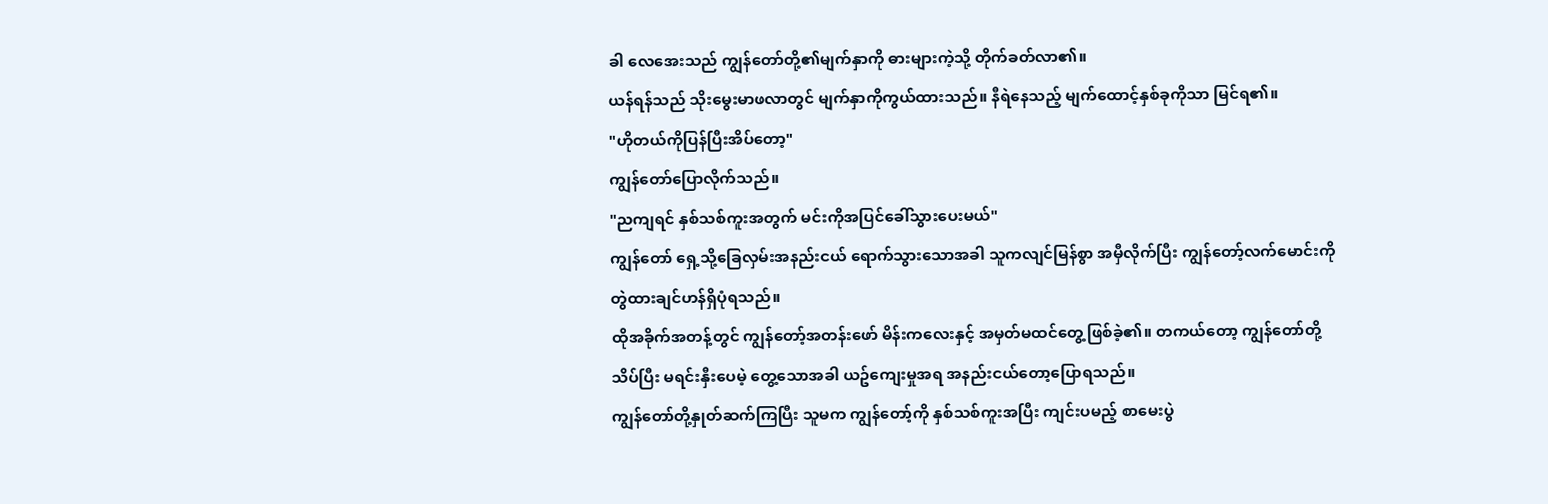ခါ လေအေးသည် ကျွန်တော်တို့၏မျက်နှာကို ဓားများကဲ့သို့ တိုက်ခတ်လာ၏။
ယန်ရန်သည် သိုးမွေးမာဖလာတွင် မျက်နှာကိုကွယ်ထားသည်။ နီရဲနေသည့် မျက်ထောင့်နှစ်ခုကိုသာ မြင်ရ၏။
"ဟိုတယ်ကိုပြန်ပြီးအိပ်တော့"
ကျွန်တော်ပြောလိုက်သည်။
"ညကျရင် နှစ်သစ်ကူးအတွက် မင်းကိုအပြင်ခေါ်သွားပေးမယ်"
ကျွန်တော် ရှေ့သို့ခြေလှမ်းအနည်းငယ် ရောက်သွားသောအခါ သူကလျင်မြန်စွာ အမှီလိုက်ပြီး ကျွန်တော့်လက်မောင်းကို တွဲထားချင်ဟန်ရှိပုံရသည်။
ထိုအခိုက်အတန့်တွင် ကျွန်တော့်အတန်းဖော် မိန်းကလေးနှင့် အမှတ်မထင်တွေ့ဖြစ်ခဲ့၏။ တကယ်တော့ ကျွန်တော်တို့သိပ်ပြီး မရင်းနှီးပေမဲ့ တွေ့သောအခါ ယဥ်ကျေးမှုအရ အနည်းငယ်တော့ပြောရသည်။
ကျွန်တော်တို့နှုတ်ဆက်ကြပြီး သူမက ကျွန်တော့်ကို နှစ်သစ်ကူးအပြီး ကျင်းပမည့် စာမေးပွဲ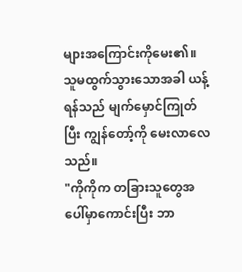များအကြောင်းကိုမေး၏။ သူမထွက်သွားသောအခါ ယန့်ရန်သည် မျက်မှောင်ကြုတ်ပြီး ကျွန်တော့်ကို မေးလာလေသည်။
"ကိုကိုက တခြားသူတွေအပေါ်မှာကောင်းပြီး ဘာ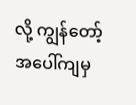လို့ ကျွန်တော့်အပေါ်ကျမှ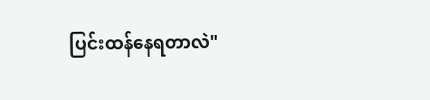ပြင်းထန်နေရတာလဲ"